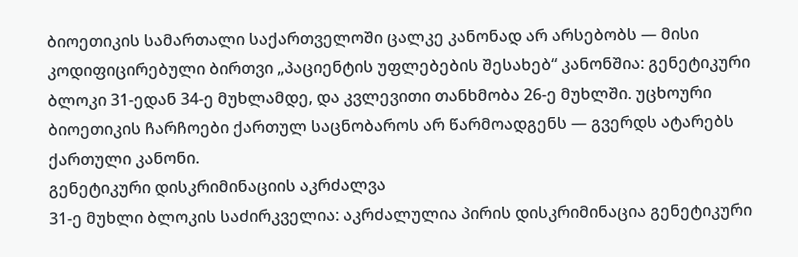ბიოეთიკის სამართალი საქართველოში ცალკე კანონად არ არსებობს — მისი კოდიფიცირებული ბირთვი „პაციენტის უფლებების შესახებ“ კანონშია: გენეტიკური ბლოკი 31-ედან 34-ე მუხლამდე, და კვლევითი თანხმობა 26-ე მუხლში. უცხოური ბიოეთიკის ჩარჩოები ქართულ საცნობაროს არ წარმოადგენს — გვერდს ატარებს ქართული კანონი.
გენეტიკური დისკრიმინაციის აკრძალვა
31-ე მუხლი ბლოკის საძირკველია: აკრძალულია პირის დისკრიმინაცია გენეტიკური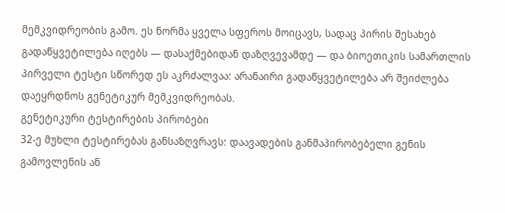მემკვიდრეობის გამო. ეს ნორმა ყველა სფეროს მოიცავს, სადაც პირის შესახებ გადაწყვეტილება იღებს — დასაქმებიდან დაზღვევამდე — და ბიოეთიკის სამართლის პირველი ტესტი სწორედ ეს აკრძალვაა: არანაირი გადაწყვეტილება არ შეიძლება დაეყრდნოს გენეტიკურ მემკვიდრეობას.
გენეტიკური ტესტირების პირობები
32-ე მუხლი ტესტირებას განსაზღვრავს: დაავადების განმაპირობებელი გენის გამოვლენის ან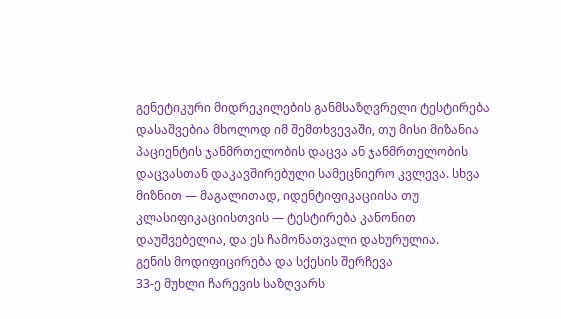გენეტიკური მიდრეკილების განმსაზღვრელი ტესტირება დასაშვებია მხოლოდ იმ შემთხვევაში, თუ მისი მიზანია პაციენტის ჯანმრთელობის დაცვა ან ჯანმრთელობის დაცვასთან დაკავშირებული სამეცნიერო კვლევა. სხვა მიზნით — მაგალითად, იდენტიფიკაციისა თუ კლასიფიკაციისთვის — ტესტირება კანონით დაუშვებელია, და ეს ჩამონათვალი დახურულია.
გენის მოდიფიცირება და სქესის შერჩევა
33-ე მუხლი ჩარევის საზღვარს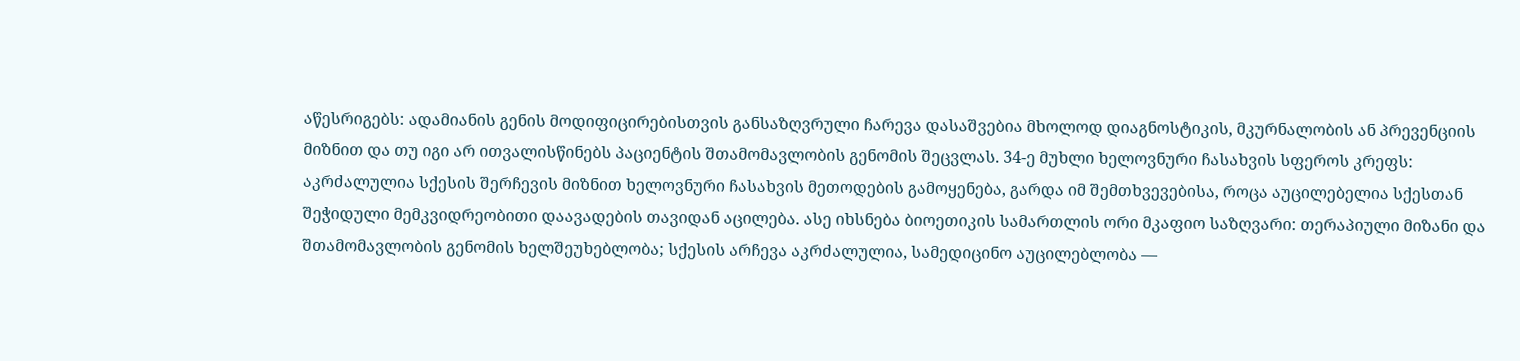აწესრიგებს: ადამიანის გენის მოდიფიცირებისთვის განსაზღვრული ჩარევა დასაშვებია მხოლოდ დიაგნოსტიკის, მკურნალობის ან პრევენციის მიზნით და თუ იგი არ ითვალისწინებს პაციენტის შთამომავლობის გენომის შეცვლას. 34-ე მუხლი ხელოვნური ჩასახვის სფეროს კრეფს: აკრძალულია სქესის შერჩევის მიზნით ხელოვნური ჩასახვის მეთოდების გამოყენება, გარდა იმ შემთხვევებისა, როცა აუცილებელია სქესთან შეჭიდული მემკვიდრეობითი დაავადების თავიდან აცილება. ასე იხსნება ბიოეთიკის სამართლის ორი მკაფიო საზღვარი: თერაპიული მიზანი და შთამომავლობის გენომის ხელშეუხებლობა; სქესის არჩევა აკრძალულია, სამედიცინო აუცილებლობა —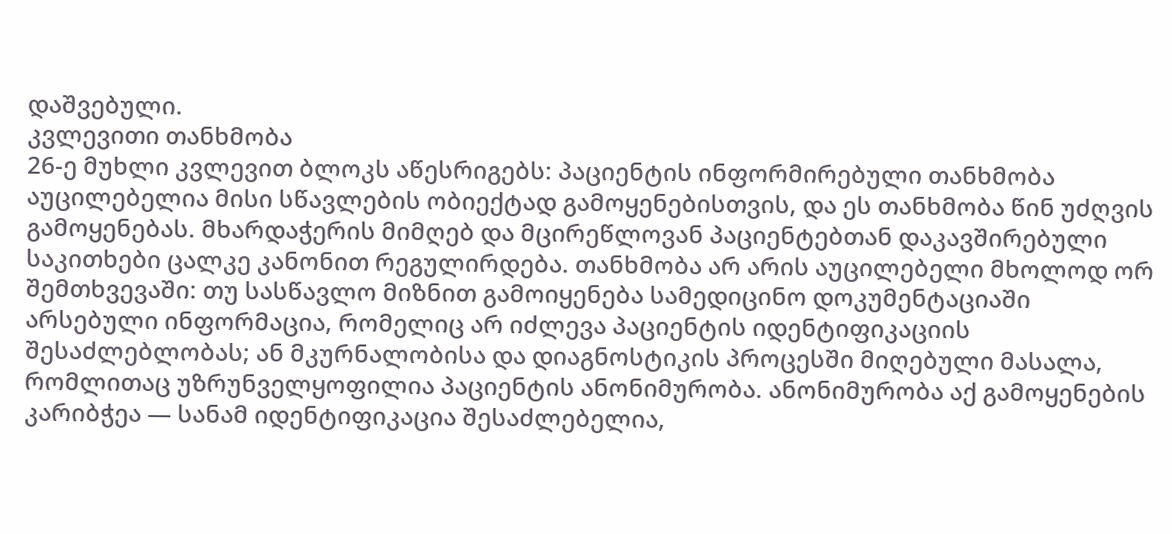დაშვებული.
კვლევითი თანხმობა
26-ე მუხლი კვლევით ბლოკს აწესრიგებს: პაციენტის ინფორმირებული თანხმობა აუცილებელია მისი სწავლების ობიექტად გამოყენებისთვის, და ეს თანხმობა წინ უძღვის გამოყენებას. მხარდაჭერის მიმღებ და მცირეწლოვან პაციენტებთან დაკავშირებული საკითხები ცალკე კანონით რეგულირდება. თანხმობა არ არის აუცილებელი მხოლოდ ორ შემთხვევაში: თუ სასწავლო მიზნით გამოიყენება სამედიცინო დოკუმენტაციაში არსებული ინფორმაცია, რომელიც არ იძლევა პაციენტის იდენტიფიკაციის შესაძლებლობას; ან მკურნალობისა და დიაგნოსტიკის პროცესში მიღებული მასალა, რომლითაც უზრუნველყოფილია პაციენტის ანონიმურობა. ანონიმურობა აქ გამოყენების კარიბჭეა — სანამ იდენტიფიკაცია შესაძლებელია,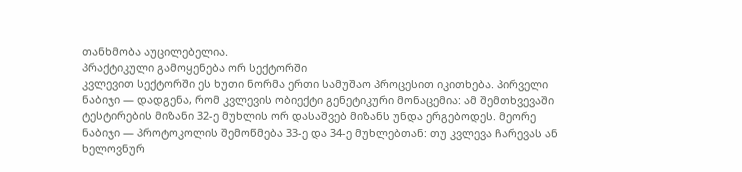თანხმობა აუცილებელია.
პრაქტიკული გამოყენება ორ სექტორში
კვლევით სექტორში ეს ხუთი ნორმა ერთი სამუშაო პროცესით იკითხება. პირველი ნაბიჯი — დადგენა, რომ კვლევის ობიექტი გენეტიკური მონაცემია: ამ შემთხვევაში ტესტირების მიზანი 32-ე მუხლის ორ დასაშვებ მიზანს უნდა ერგებოდეს. მეორე ნაბიჯი — პროტოკოლის შემოწმება 33-ე და 34-ე მუხლებთან: თუ კვლევა ჩარევას ან ხელოვნურ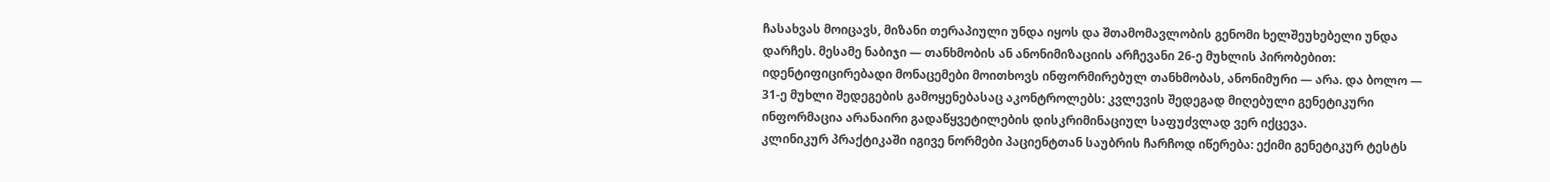ჩასახვას მოიცავს, მიზანი თერაპიული უნდა იყოს და შთამომავლობის გენომი ხელშეუხებელი უნდა დარჩეს. მესამე ნაბიჯი — თანხმობის ან ანონიმიზაციის არჩევანი 26-ე მუხლის პირობებით: იდენტიფიცირებადი მონაცემები მოითხოვს ინფორმირებულ თანხმობას, ანონიმური — არა. და ბოლო — 31-ე მუხლი შედეგების გამოყენებასაც აკონტროლებს: კვლევის შედეგად მიღებული გენეტიკური ინფორმაცია არანაირი გადაწყვეტილების დისკრიმინაციულ საფუძვლად ვერ იქცევა.
კლინიკურ პრაქტიკაში იგივე ნორმები პაციენტთან საუბრის ჩარჩოდ იწერება: ექიმი გენეტიკურ ტესტს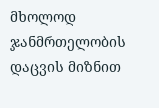მხოლოდ ჯანმრთელობის დაცვის მიზნით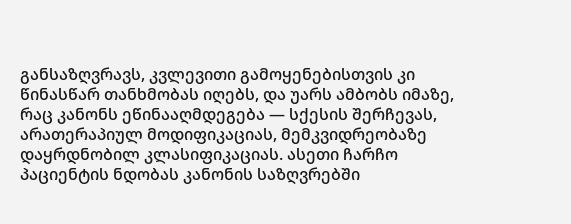განსაზღვრავს, კვლევითი გამოყენებისთვის კი წინასწარ თანხმობას იღებს, და უარს ამბობს იმაზე, რაც კანონს ეწინააღმდეგება — სქესის შერჩევას, არათერაპიულ მოდიფიკაციას, მემკვიდრეობაზე დაყრდნობილ კლასიფიკაციას. ასეთი ჩარჩო პაციენტის ნდობას კანონის საზღვრებში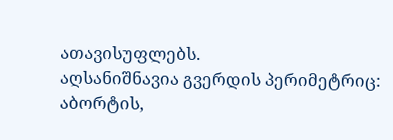ათავისუფლებს.
აღსანიშნავია გვერდის პერიმეტრიც: აბორტის,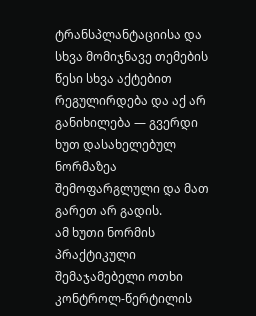ტრანსპლანტაციისა და სხვა მომიჯნავე თემების წესი სხვა აქტებით რეგულირდება და აქ არ განიხილება — გვერდი ხუთ დასახელებულ ნორმაზეა შემოფარგლული და მათ გარეთ არ გადის.
ამ ხუთი ნორმის პრაქტიკული შემაჯამებელი ოთხი კონტროლ-წერტილის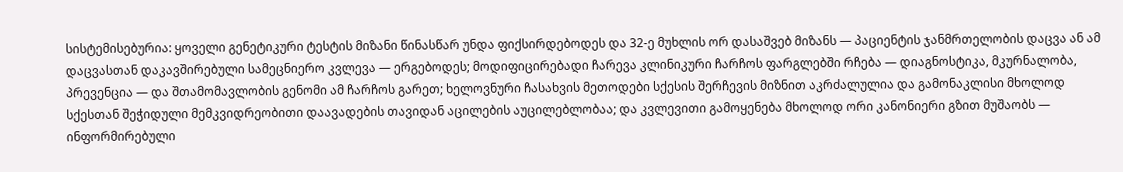სისტემისებურია: ყოველი გენეტიკური ტესტის მიზანი წინასწარ უნდა ფიქსირდებოდეს და 32-ე მუხლის ორ დასაშვებ მიზანს — პაციენტის ჯანმრთელობის დაცვა ან ამ დაცვასთან დაკავშირებული სამეცნიერო კვლევა — ერგებოდეს; მოდიფიცირებადი ჩარევა კლინიკური ჩარჩოს ფარგლებში რჩება — დიაგნოსტიკა, მკურნალობა, პრევენცია — და შთამომავლობის გენომი ამ ჩარჩოს გარეთ; ხელოვნური ჩასახვის მეთოდები სქესის შერჩევის მიზნით აკრძალულია და გამონაკლისი მხოლოდ სქესთან შეჭიდული მემკვიდრეობითი დაავადების თავიდან აცილების აუცილებლობაა; და კვლევითი გამოყენება მხოლოდ ორი კანონიერი გზით მუშაობს — ინფორმირებული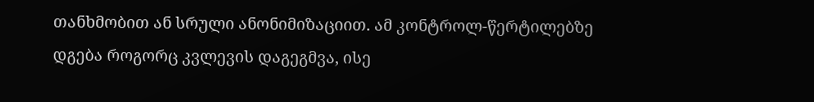თანხმობით ან სრული ანონიმიზაციით. ამ კონტროლ-წერტილებზე დგება როგორც კვლევის დაგეგმვა, ისე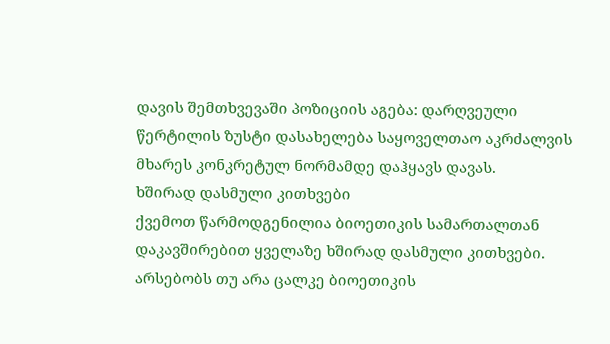დავის შემთხვევაში პოზიციის აგება: დარღვეული წერტილის ზუსტი დასახელება საყოველთაო აკრძალვის მხარეს კონკრეტულ ნორმამდე დაჰყავს დავას.
ხშირად დასმული კითხვები
ქვემოთ წარმოდგენილია ბიოეთიკის სამართალთან დაკავშირებით ყველაზე ხშირად დასმული კითხვები.
არსებობს თუ არა ცალკე ბიოეთიკის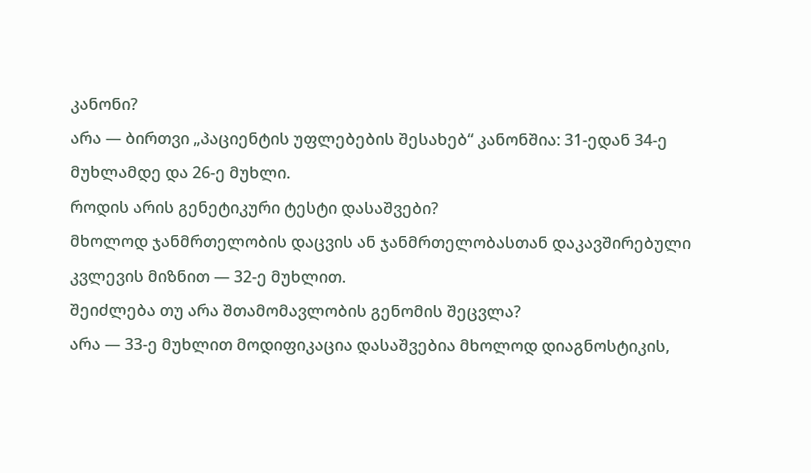კანონი?
არა — ბირთვი „პაციენტის უფლებების შესახებ“ კანონშია: 31-ედან 34-ე მუხლამდე და 26-ე მუხლი.
როდის არის გენეტიკური ტესტი დასაშვები?
მხოლოდ ჯანმრთელობის დაცვის ან ჯანმრთელობასთან დაკავშირებული კვლევის მიზნით — 32-ე მუხლით.
შეიძლება თუ არა შთამომავლობის გენომის შეცვლა?
არა — 33-ე მუხლით მოდიფიკაცია დასაშვებია მხოლოდ დიაგნოსტიკის,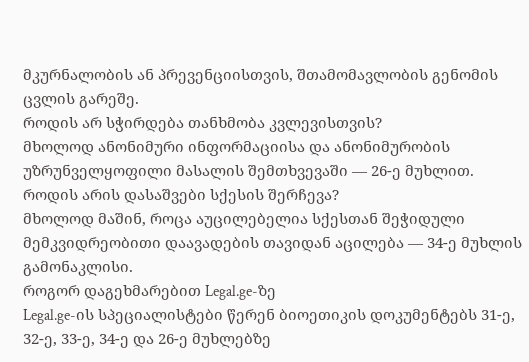მკურნალობის ან პრევენციისთვის, შთამომავლობის გენომის ცვლის გარეშე.
როდის არ სჭირდება თანხმობა კვლევისთვის?
მხოლოდ ანონიმური ინფორმაციისა და ანონიმურობის უზრუნველყოფილი მასალის შემთხვევაში — 26-ე მუხლით.
როდის არის დასაშვები სქესის შერჩევა?
მხოლოდ მაშინ, როცა აუცილებელია სქესთან შეჭიდული მემკვიდრეობითი დაავადების თავიდან აცილება — 34-ე მუხლის გამონაკლისი.
როგორ დაგეხმარებით Legal.ge-ზე
Legal.ge-ის სპეციალისტები წერენ ბიოეთიკის დოკუმენტებს 31-ე, 32-ე, 33-ე, 34-ე და 26-ე მუხლებზე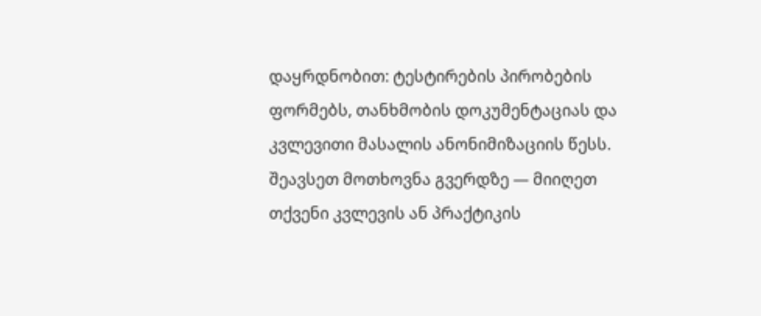დაყრდნობით: ტესტირების პირობების ფორმებს, თანხმობის დოკუმენტაციას და კვლევითი მასალის ანონიმიზაციის წესს. შეავსეთ მოთხოვნა გვერდზე — მიიღეთ თქვენი კვლევის ან პრაქტიკის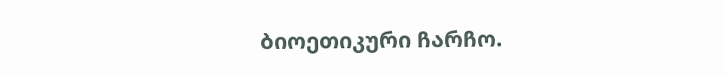ბიოეთიკური ჩარჩო.